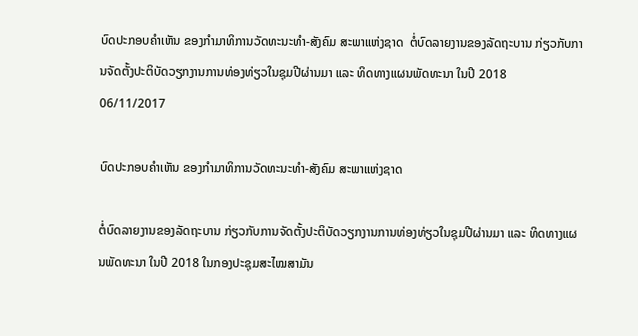ບົດປະກອບຄຳເຫັນ ຂອງກຳມາທິການວັດທະນະທຳ-ສັງຄົມ ສະພາແຫ່ງຊາດ  ຕໍ່ບົດລາຍງານຂອງລັດຖະບານ ກ່ຽວກັບການຈັດຕັ້ງປະຕິບັດວຽກງານການທ່ອງທ່ຽວໃນຊຸມປີຜ່ານມາ ແລະ ທິດທາງແຜນພັດທະນາ ໃນປີ 2018
06/11/2017

ບົດປະກອບຄຳເຫັນ ຂອງກຳມາທິການວັດທະນະທຳ-ສັງຄົມ ສະພາແຫ່ງຊາດ

ຕໍ່ບົດລາຍງານຂອງລັດຖະບານ ກ່ຽວກັບການຈັດຕັ້ງປະຕິບັດວຽກງານການທ່ອງທ່ຽວໃນຊຸມປີຜ່ານມາ ແລະ ທິດທາງແຜນພັດທະນາ ໃນປີ 2018 ໃນກອງປະຊຸມສະໄໝສາມັນ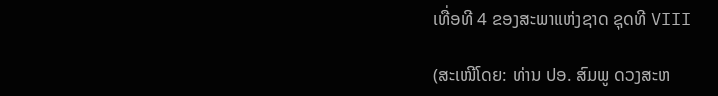ເທື່ອທີ 4 ຂອງສະພາແຫ່ງຊາດ ຊຸດທີ VIII

(ສະເໜີໂດຍ: ທ່ານ ປອ. ສົມພູ ດວງສະຫ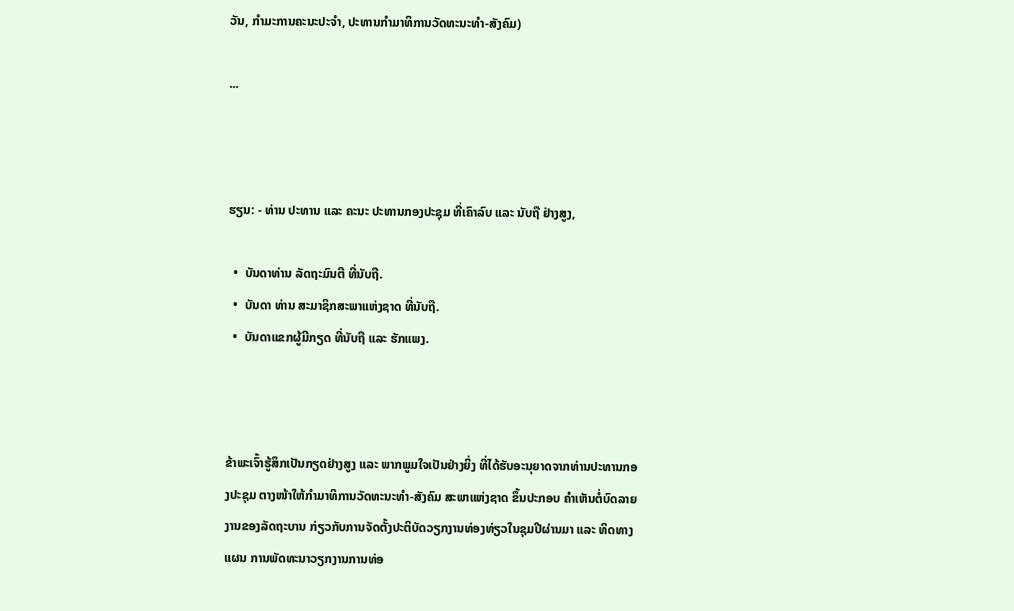ວັນ, ກໍາມະການຄະນະປະຈໍາ, ປະທານກໍາມາທິການວັດທະນະທໍາ-ສັງຄົມ)

...



ຮຽນ: - ທ່ານ ປະທານ ແລະ ຄະນະ ປະທານກອງປະຊຸມ ທີ່ເຄົາລົບ ແລະ ນັບຖື ຢ່າງສູງ,

  •  ບັນດາທ່ານ ລັດຖະມົນຕີ ທີ່ນັບຖື.
  •  ບັນດາ ທ່ານ ສະມາຊິກສະພາແຫ່ງຊາດ ທີ່ນັບຖື.
  •  ບັນດາແຂກຜູ້ມີກຽດ ທີ່ນັບຖື ແລະ ຮັກແພງ.



ຂ້າພະເຈົ້າຮູ້ສຶກເປັນກຽດຢ່າງສູງ ແລະ ພາກພູມໃຈເປັນຢ່າງຍິ່ງ ທີ່ໄດ້ຮັບອະນຸຍາດຈາກທ່ານປະທານກອງປະຊຸມ ຕາງໜ້າໃຫ້ກຳມາທິການວັດທະນະທໍາ-ສັງຄົມ ສະພາແຫ່ງຊາດ ຂຶ້ນປະກອບ ຄໍາເຫັນຕໍ່ບົດລາຍງານຂອງລັດຖະບານ ກ່ຽວກັບການຈັດຕັ້ງປະຕິບັດວຽກງານທ່ອງທ່ຽວໃນຊຸມປີຜ່ານມາ ແລະ ທິດທາງແຜນ ການພັດທະນາວຽກງານການທ່ອ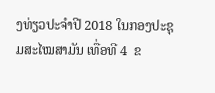ງທ່ຽວປະຈຳປີ 2018 ໃນກອງປະຊຸມສະໄໝສາມັນ ເທື່ອທີ 4  ຂ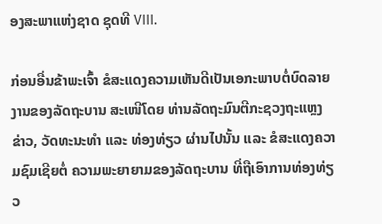ອງສະພາແຫ່ງຊາດ ຊຸດທີ VIII.

ກ່ອນອື່ນຂ້າພະເຈົ້າ ຂໍສະແດງຄວາມເຫັນດີເປັນເອກະພາບຕໍ່ບົດລາຍງານຂອງລັດຖະບານ ສະເໜີໂດຍ ທ່ານລັດຖະມົນຕີກະຊວງຖະແຫຼງຂ່າວ, ວັດທະນະທຳ ແລະ ທ່ອງທ່ຽວ ຜ່ານໄປນັ້ນ ແລະ ຂໍສະແດງຄວາມຊົມເຊີຍຕໍ່ ຄວາມພະຍາຍາມຂອງລັດຖະບານ ທີ່ຖືເອົາການທ່ອງທ່ຽວ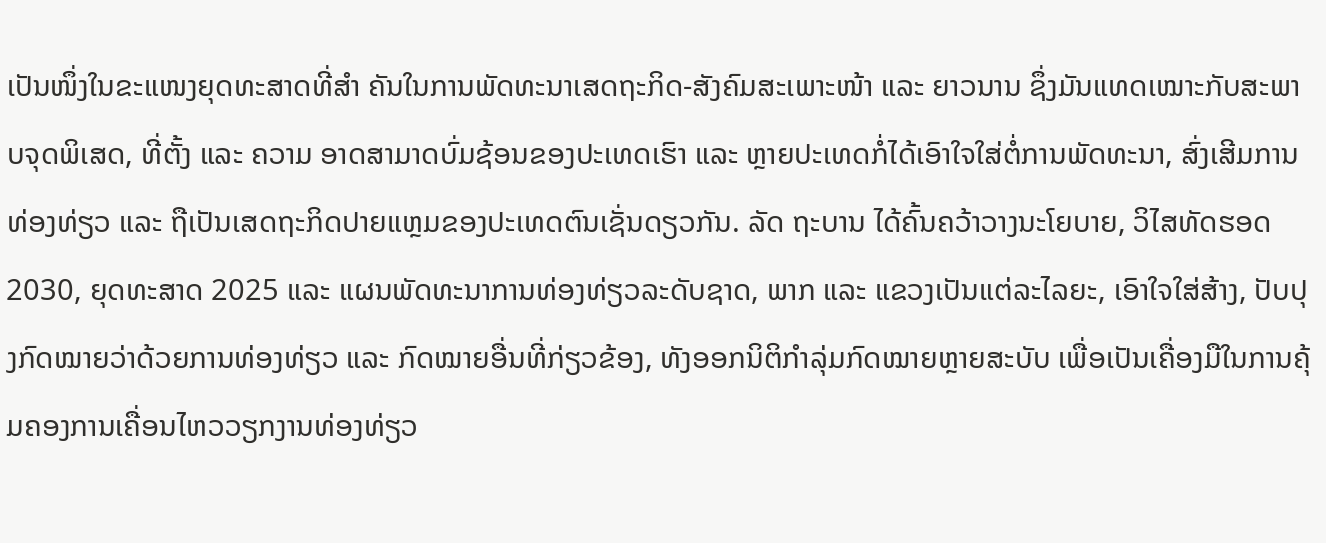ເປັນໜຶ່ງໃນຂະແໜງຍຸດທະສາດທີ່ສຳ ຄັນໃນການພັດທະນາເສດຖະກິດ-ສັງຄົມສະເພາະໜ້າ ແລະ ຍາວນານ ຊຶ່ງມັນແທດເໝາະກັບສະພາບຈຸດພິເສດ, ທີ່ຕັ້ງ ແລະ ຄວາມ ອາດສາມາດບົ່ມຊ້ອນຂອງປະເທດເຮົາ ແລະ ຫຼາຍປະເທດກໍ່ໄດ້ເອົາໃຈໃສ່ຕໍ່ການພັດທະນາ, ສົ່ງເສີມການທ່ອງທ່ຽວ ແລະ ຖືເປັນເສດຖະກິດປາຍແຫຼມຂອງປະເທດຕົນເຊັ່ນດຽວກັນ. ລັດ ຖະບານ ໄດ້ຄົ້ນຄວ້າວາງນະໂຍບາຍ, ວິໄສທັດຮອດ 2030, ຍຸດທະສາດ 2025 ແລະ ແຜນພັດທະນາການທ່ອງທ່ຽວລະດັບຊາດ, ພາກ ແລະ ແຂວງເປັນແຕ່ລະໄລຍະ, ເອົາໃຈໃສ່ສ້າງ, ປັບປຸງກົດໝາຍວ່າດ້ວຍການທ່ອງທ່ຽວ ແລະ ກົດໝາຍອື່ນທີ່ກ່ຽວຂ້ອງ, ທັງອອກນິຕິກຳລຸ່ມກົດໝາຍຫຼາຍສະບັບ ເພື່ອເປັນເຄື່ອງມືໃນການຄຸ້ມຄອງການເຄື່ອນໄຫວວຽກງານທ່ອງທ່ຽວ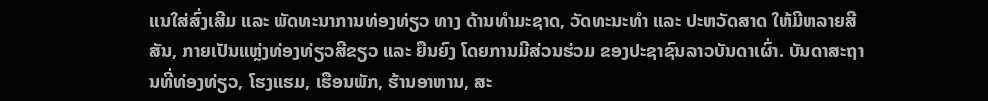ແນໃສ່ສົ່ງເສີມ ແລະ ພັດທະນາການທ່ອງທ່ຽວ ທາງ ດ້ານທຳມະຊາດ, ວັດທະນະທຳ ແລະ ປະຫວັດສາດ ໃຫ້ມີຫລາຍສີສັນ, ກາຍເປັນແຫຼ່ງທ່ອງທ່ຽວສີຂຽວ ແລະ ຍືນຍົງ ໂດຍການມີສ່ວນຮ່ວມ ຂອງປະຊາຊົນລາວບັນດາເຜົ່າ. ບັນດາສະຖານທີ່ທ່ອງທ່ຽວ, ໂຮງແຮມ, ເຮືອນພັກ, ຮ້ານອາຫານ, ສະ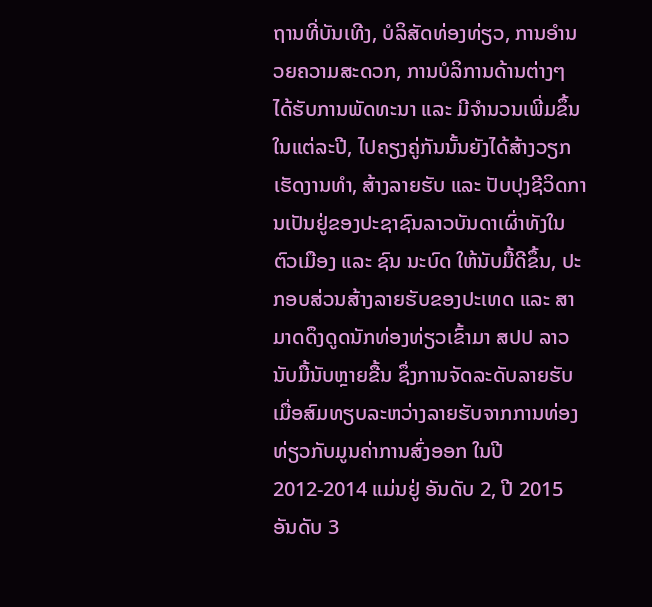ຖານທີ່ບັນເທີງ, ບໍລິສັດທ່ອງທ່ຽວ, ການອໍານວຍຄວາມສະດວກ, ການບໍລິການດ້ານຕ່າງໆ ໄດ້ຮັບການພັດທະນາ ແລະ ມີຈໍານວນເພີ່ມຂຶ້ນໃນແຕ່ລະປີ, ໄປຄຽງຄູ່ກັນນັ້ນຍັງໄດ້ສ້າງວຽກເຮັດງານທຳ, ສ້າງລາຍຮັບ ແລະ ປັບປຸງຊີວິດການເປັນຢູ່ຂອງປະຊາຊົນລາວບັນດາເຜົ່າທັງໃນຕົວເມືອງ ແລະ ຊົນ ນະບົດ ໃຫ້ນັບມື້ດີຂຶ້ນ, ປະກອບສ່ວນສ້າງລາຍຮັບຂອງປະເທດ ແລະ ສາມາດດຶງດູດນັກທ່ອງທ່ຽວເຂົ້າມາ ສປປ ລາວ ນັບມື້ນັບຫຼາຍຂື້ນ ຊຶ່ງການຈັດລະດັບລາຍຮັບເມື່ອສົມທຽບລະຫວ່າງລາຍຮັບຈາກການທ່ອງ ທ່ຽວກັບມູນຄ່າການສົ່ງອອກ ໃນປີ 2012-2014 ແມ່ນຢູ່ ອັນດັບ 2, ປີ 2015 ອັນດັບ 3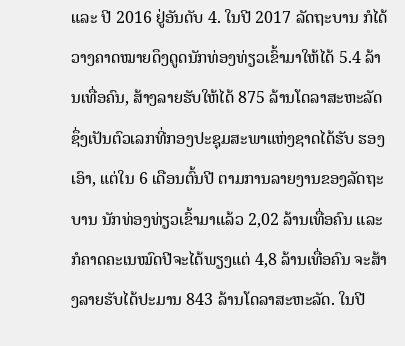ແລະ ປີ 2016 ຢູ່ອັນດັບ 4. ໃນປີ 2017 ລັດຖະບານ ກໍໄດ້ວາງຄາດໝາຍດຶງດູດນັກທ່ອງທ່ຽວເຂົ້າມາໃຫ້ໄດ້ 5.4 ລ້ານເທື່ອຄົນ, ສ້າງລາຍຮັບໃຫ້ໄດ້ 875 ລ້ານໂດລາສະຫະລັດ ຊຶ່ງເປັນຕົວເລກທີ່ກອງປະຊຸມສະພາແຫ່ງຊາດໄດ້ຮັບ ຮອງເອົາ, ແຕ່ໃນ 6 ເດືອນຕົ້ນປີ ຕາມການລາຍງານຂອງລັດຖະບານ ນັກທ່ອງທ່ຽວເຂົ້າມາແລ້ວ 2,02 ລ້ານເທື່ອຄົນ ແລະ ກໍຄາດຄະເນໝົດປີຈະໄດ້ພຽງແຕ່ 4,8 ລ້ານເທື່ອຄົນ ຈະສ້າງລາຍຮັບໄດ້ປະມານ 843 ລ້ານໂດລາສະຫະລັດ. ໃນປີ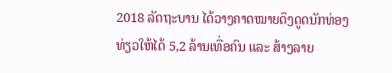2018 ລັດຖະບານ ໄດ້ວາງຄາດໝາຍດຶງດູດນັກທ່ອງທ່ຽວໃຫ້ໄດ້ 5,2 ລ້ານເທື່ອຄົນ ແລະ ສ້າງລາຍ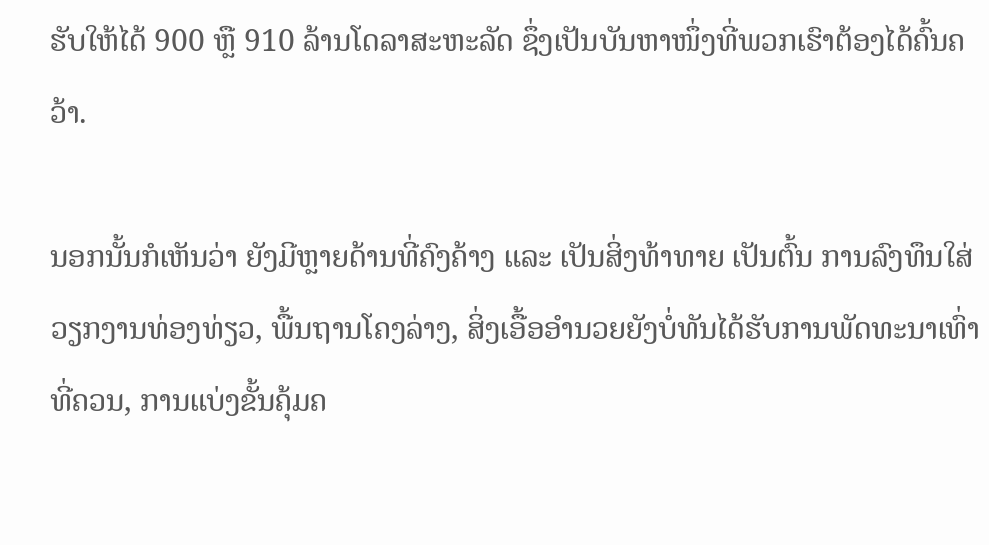ຮັບໃຫ້ໄດ້ 900 ຫຼື 910 ລ້ານໂດລາສະຫະລັດ ຊຶ່ງເປັນບັນຫາໜຶ່ງທີ່ພວກເຮົາຕ້ອງໄດ້ຄົ້ນຄວ້າ.

ນອກນັ້ນກໍເຫັນວ່າ ຍັງມີຫຼາຍດ້ານທີ່ຄົງຄ້າງ ແລະ ເປັນສິ່ງທ້າທາຍ ເປັນຕົ້ນ ການລົງທຶນໃສ່ວຽກງານທ່ອງທ່ຽວ, ພື້ນຖານໂຄງລ່າງ, ສິ່ງເອື້ອອຳນວຍຍັງບໍ່ທັນໄດ້ຮັບການພັດທະນາເທົ່າທີ່ຄວນ, ການແບ່ງຂັ້ນຄຸ້ມຄ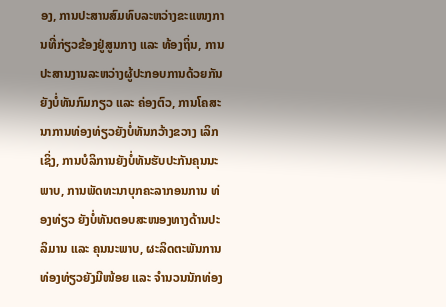ອງ, ການປະສານສົມທົບລະຫວ່າງຂະແໜງການທີ່ກ່ຽວຂ້ອງຢູ່ສູນກາງ ແລະ ທ້ອງຖິ່ນ, ການປະສານງານລະຫວ່າງຜູ້ປະກອບການດ້ວຍກັນ ຍັງບໍ່ທັນກົມກຽວ ແລະ ຄ່ອງຕົວ, ການໂຄສະນາການທ່ອງທ່ຽວຍັງບໍ່ທັນກວ້າງຂວາງ ເລິກເຊິ່ງ, ການບໍລິການຍັງບໍ່ທັນຮັບປະກັນຄຸນນະພາບ, ການພັດທະນາບຸກຄະລາກອນການ ທ່ອງທ່ຽວ ຍັງບໍ່ທັນຕອບສະໜອງທາງດ້ານປະລິມານ ແລະ ຄຸນນະພາບ, ຜະລິດຕະພັນການທ່ອງທ່ຽວຍັງມີໜ້ອຍ ແລະ ຈຳນວນນັກທ່ອງ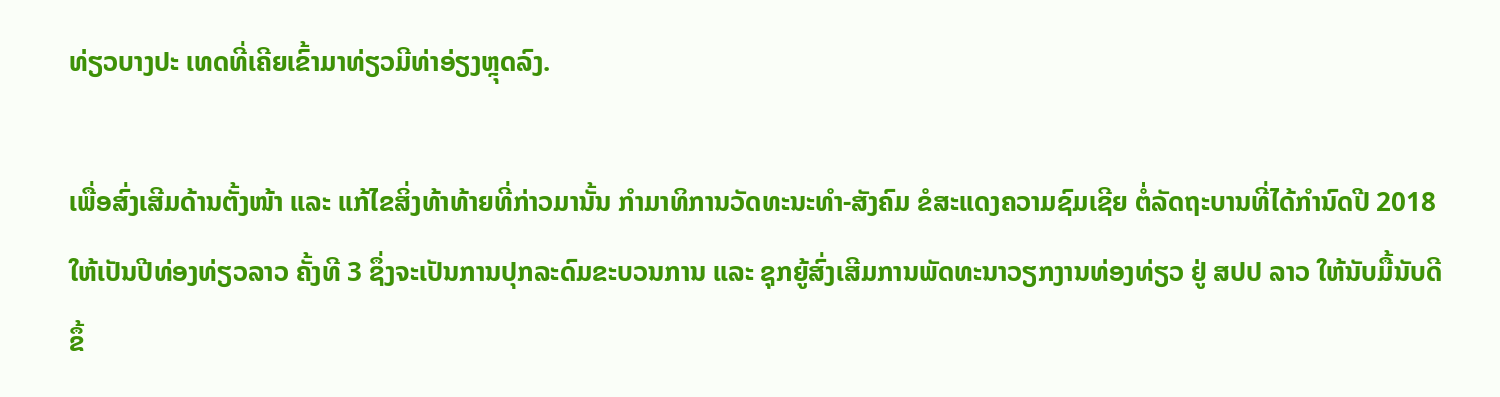ທ່ຽວບາງປະ ເທດທີ່ເຄີຍເຂົ້າມາທ່ຽວມີທ່າອ່ຽງຫຼຸດລົງ.

ເພື່ອສົ່ງເສີມດ້ານຕັ້ງໜ້າ ແລະ ແກ້ໄຂສິ່ງທ້າທ້າຍທີ່ກ່າວມານັ້ນ ກຳມາທິການວັດທະນະທຳ-ສັງຄົມ ຂໍສະແດງຄວາມຊົມເຊີຍ ຕໍ່ລັດຖະບານທີ່ໄດ້ກຳນົດປີ 2018 ໃຫ້ເປັນປີທ່ອງທ່ຽວລາວ ຄັ້ງທີ 3 ຊຶ່ງຈະເປັນການປຸກລະດົມຂະບວນການ ແລະ ຊຸກຍູ້ສົ່ງເສີມການພັດທະນາວຽກງານທ່ອງທ່ຽວ ຢູ່ ສປປ ລາວ ໃຫ້ນັບມື້ນັບດີຂຶ້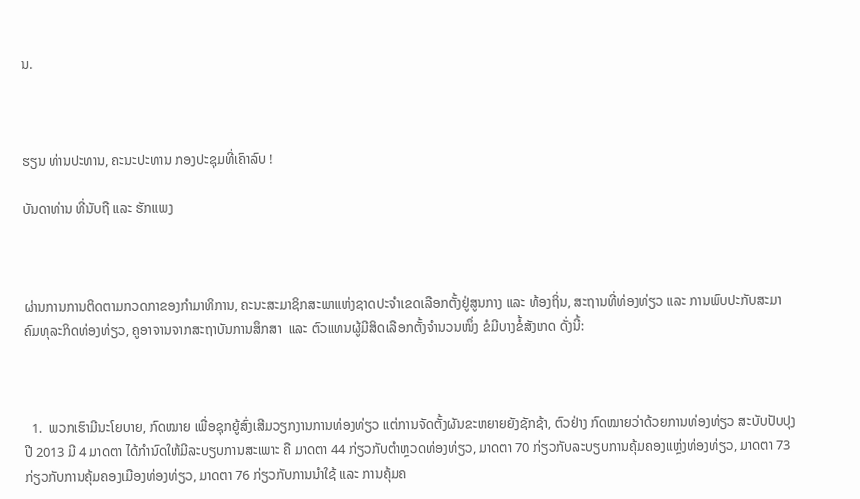ນ.



ຮຽນ ທ່ານປະທານ, ຄະນະປະທານ ກອງປະຊຸມທີ່ເຄົາລົບ !

ບັນດາທ່ານ ທີ່ນັບຖື ແລະ ຮັກແພງ



ຜ່ານການການຕິດຕາມກວດກາຂອງກຳມາທິການ, ຄະນະສະມາຊິກສະພາແຫ່ງຊາດປະຈຳເຂດເລືອກຕັ້ງຢູ່ສູນກາງ ແລະ ທ້ອງຖິ່ນ, ສະຖານທີ່ທ່ອງທ່ຽວ ແລະ ການພົບປະກັບສະມາຄົມທຸລະກິດທ່ອງທ່ຽວ, ຄູອາຈານຈາກສະຖາບັນການສຶກສາ  ແລະ ຕົວແທນຜູ້ມີສິດເລືອກຕັ້ງຈໍານວນໜຶ່ງ ຂໍມີບາງຂໍ້ສັງເກດ ດັ່ງນີ້:



  1.  ພວກເຮົາມີນະໂຍບາຍ, ກົດໝາຍ ເພື່ອຊຸກຍູ້ສົ່ງເສີມວຽກງານການທ່ອງທ່ຽວ ແຕ່ການຈັດຕັ້ງຜັນຂະຫຍາຍຍັງຊັກຊ້າ, ຕົວຢ່າງ ກົດໝາຍວ່າດ້ວຍການທ່ອງທ່ຽວ ສະບັບປັບປຸງ ປີ 2013 ມີ 4 ມາດຕາ ໄດ້ກໍານົດໃຫ້ມີລະບຽບການສະເພາະ ຄື ມາດຕາ 44 ກ່ຽວກັບຕຳຫຼວດທ່ອງທ່ຽວ, ມາດຕາ 70 ກ່ຽວກັບລະບຽບການຄຸ້ມຄອງແຫຼ່ງທ່ອງທ່ຽວ, ມາດຕາ 73 ກ່ຽວກັບການຄຸ້ມຄອງເມືອງທ່ອງທ່ຽວ, ມາດຕາ 76 ກ່ຽວກັບການນຳໃຊ້ ແລະ ການຄຸ້ມຄ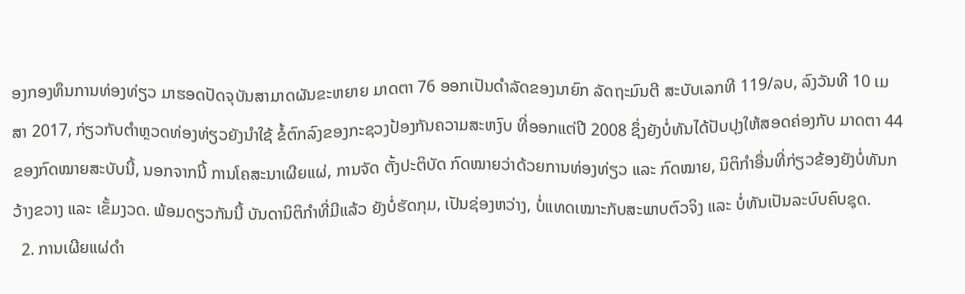ອງກອງທຶນການທ່ອງທ່ຽວ ມາຮອດປັດຈຸບັນສາມາດຜັນຂະຫຍາຍ ມາດຕາ 76 ອອກເປັນດຳລັດຂອງນາຍົກ ລັດຖະມົນຕີ ສະບັບເລກທີ 119/ລບ, ລົງວັນທີ 10 ເມສາ 2017, ກ່ຽວກັບຕໍາຫຼວດທ່ອງທ່ຽວຍັງນຳໃຊ້ ຂໍ້ຕົກລົງຂອງກະຊວງປ້ອງກັນຄວາມສະຫງົບ ທີ່ອອກແຕ່ປີ 2008 ຊຶ່ງຍັງບໍ່ທັນໄດ້ປັບປຸງໃຫ້ສອດຄ່ອງກັບ ມາດຕາ 44 ຂອງກົດໝາຍສະບັບນີ້, ນອກຈາກນີ້ ການໂຄສະນາເຜີຍແຜ່, ການຈັດ ຕັ້ງປະຕິບັດ ກົດໝາຍວ່າດ້ວຍການທ່ອງທ່ຽວ ແລະ ກົດໝາຍ, ນິຕິກຳອື່ນທີ່ກ່ຽວຂ້ອງຍັງບໍ່ທັນກວ້າງຂວາງ ແລະ ເຂັ້ມງວດ. ພ້ອມດຽວກັນນີ້ ບັນດານິຕິກຳທີ່ມີແລ້ວ ຍັງບໍ່ຮັດກຸມ, ເປັນຊ່ອງຫວ່າງ, ບໍ່ແທດເໝາະກັບສະພາບຕົວຈິງ ແລະ ບໍ່ທັນເປັນລະບົບຄົບຊຸດ.
  2. ການເຜີຍແຜ່ດຳ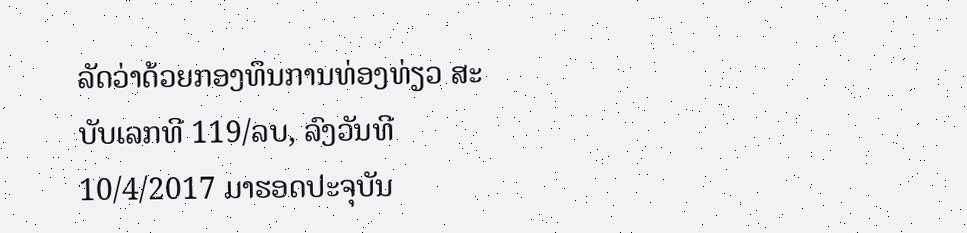ລັດວ່າດ້ວຍກອງທຶນການທ່ອງທ່ຽວ ສະບັບເລກທີ 119/ລບ, ລົງວັນທີ 10/4/2017 ມາຮອດປະຈຸບັນ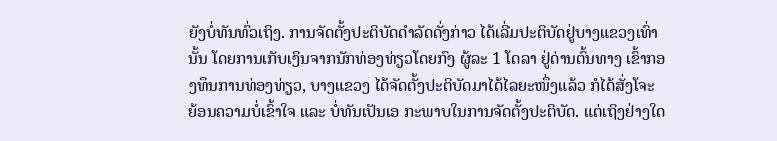ຍັງບໍ່ທັນທົ່ວເຖິງ. ການຈັດຕັ້ງປະຕິບັດດຳລັດດັ່ງກ່າວ ໄດ້ເລີ່ມປະຕິບັດຢູ່ບາງແຂວງເທົ່ານັ້ນ ໂດຍການເກັບເງິນຈາກນັກທ່ອງທ່ຽວໂດຍກົງ ຜູ້ລະ 1 ໂດລາ ຢູ່ດ່ານຕົ້ນທາງ ເຂົ້າກອງທຶນການທ່ອງທ່ຽວ, ບາງແຂວງ ໄດ້ຈັດຕັ້ງປະຕິບັດມາໄດ້ໄລຍະໜຶ່ງແລ້ວ ກໍໄດ້ສັ່ງໂຈະ ຍ້ອນຄວາມບໍ່ເຂົ້າໃຈ ແລະ ບໍ່ທັນເປັນເອ ກະພາບໃນການຈັດຕັ້ງປະຕິບັດ. ແຕ່ເຖິງຢ່າງໃດ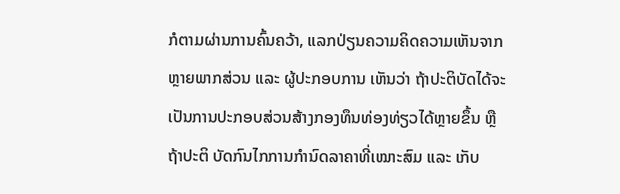ກໍຕາມຜ່ານການຄົ້ນຄວ້າ, ແລກປ່ຽນຄວາມຄິດຄວາມເຫັນຈາກຫຼາຍພາກສ່ວນ ແລະ ຜູ້ປະກອບການ ເຫັນວ່າ ຖ້າປະຕິບັດໄດ້ຈະເປັນການປະກອບສ່ວນສ້າງກອງທຶນທ່ອງທ່ຽວໄດ້ຫຼາຍຂຶ້ນ ຫຼື ຖ້າປະຕິ ບັດກົນໄກການກຳນົດລາຄາທີ່ເໝາະສົມ ແລະ ເກັບ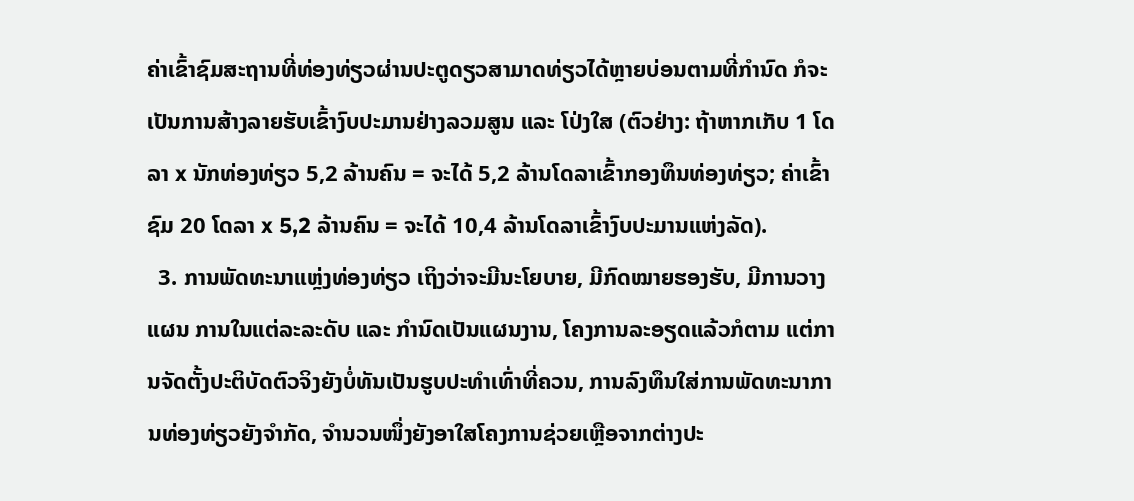ຄ່າເຂົ້າຊົມສະຖານທີ່ທ່ອງທ່ຽວຜ່ານປະຕູດຽວສາມາດທ່ຽວໄດ້ຫຼາຍບ່ອນຕາມທີ່ກຳນົດ ກໍຈະເປັນການສ້າງລາຍຮັບເຂົ້າງົບປະມານຢ່າງລວມສູນ ແລະ ໂປ່ງໃສ (ຕົວຢ່າງ: ຖ້າຫາກເກັບ 1 ໂດລາ x ນັກທ່ອງທ່ຽວ 5,2 ລ້ານຄົນ = ຈະໄດ້ 5,2 ລ້ານໂດລາເຂົ້າກອງທຶນທ່ອງທ່ຽວ; ຄ່າເຂົ້າຊົມ 20 ໂດລາ x 5,2 ລ້ານຄົນ = ຈະໄດ້ 10,4 ລ້ານໂດລາເຂົ້າງົບປະມານແຫ່ງລັດ).
  3. ການພັດທະນາແຫຼ່ງທ່ອງທ່ຽວ ເຖິງວ່າຈະມີນະໂຍບາຍ, ມີກົດໝາຍຮອງຮັບ, ມີການວາງແຜນ ການໃນແຕ່ລະລະດັບ ແລະ ກຳນົດເປັນແຜນງານ, ໂຄງການລະອຽດແລ້ວກໍຕາມ ແຕ່ການຈັດຕັ້ງປະຕິບັດຕົວຈິງຍັງບໍ່ທັນເປັນຮູບປະທຳເທົ່າທີ່ຄວນ, ການລົງທຶນໃສ່ການພັດທະນາການທ່ອງທ່ຽວຍັງຈຳກັດ, ຈຳນວນໜຶ່ງຍັງອາໃສໂຄງການຊ່ວຍເຫຼືອຈາກຕ່າງປະ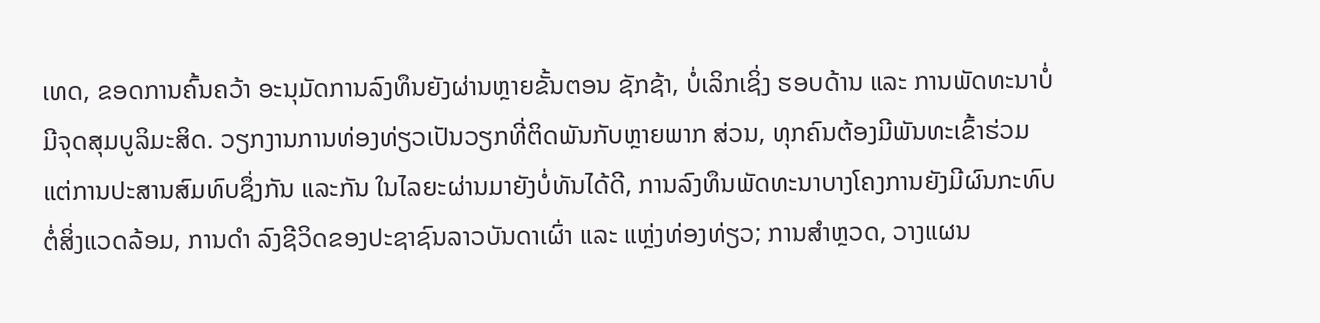ເທດ, ຂອດການຄົ້ນຄວ້າ ອະນຸມັດການລົງທຶນຍັງຜ່ານຫຼາຍຂັ້ນຕອນ ຊັກຊ້າ, ບໍ່ເລິກເຊິ່ງ ຮອບດ້ານ ແລະ ການພັດທະນາບໍ່ມີຈຸດສຸມບູລິມະສິດ. ວຽກງານການທ່ອງທ່ຽວເປັນວຽກທີ່ຕິດພັນກັບຫຼາຍພາກ ສ່ວນ, ທຸກຄົນຕ້ອງມີພັນທະເຂົ້າຮ່ວມ ແຕ່ການປະສານສົມທົບຊຶ່ງກັນ ແລະກັນ ໃນໄລຍະຜ່ານມາຍັງບໍ່ທັນໄດ້ດີ, ການລົງທຶນພັດທະນາບາງໂຄງການຍັງມີຜົນກະທົບຕໍ່ສິ່ງແວດລ້ອມ, ການດຳ ລົງຊີວິດຂອງປະຊາຊົນລາວບັນດາເຜົ່າ ແລະ ແຫຼ່ງທ່ອງທ່ຽວ; ການສຳຫຼວດ, ວາງແຜນ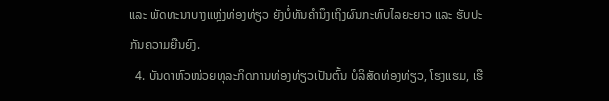ແລະ ພັດທະນາບາງແຫຼ່ງທ່ອງທ່ຽວ ຍັງບໍ່ທັນຄຳນຶງເຖິງຜົນກະທົບໄລຍະຍາວ ແລະ ຮັບປະກັນຄວາມຍືນຍົງ.
  4. ບັນດາຫົວໜ່ວຍທຸລະກິດການທ່ອງທ່ຽວເປັນຕົ້ນ ບໍລິສັດທ່ອງທ່ຽວ, ໂຮງແຮມ, ເຮື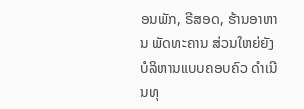ອນພັກ, ຣີສອດ, ຮ້ານອາຫານ ພັດທະຄານ ສ່ວນໃຫຍ່ຍັງບໍລິຫານແບບຄອບຄົວ ດຳເນີນທຸ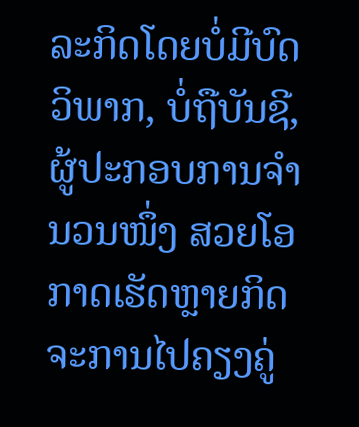ລະກິດໂດຍບໍ່ມີບົດວິພາກ, ບໍ່ຖືບັນຊີ, ຜູ້ປະກອບການຈຳນວນໜຶ່ງ ສວຍໂອກາດເຮັດຫຼາຍກິດຈະການໄປຄຽງຄູ່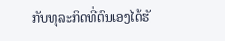ກັບທຸລະກິດທີ່ຕົນເອງໄດ້ຮັ